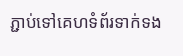ភ្ជាប់ទៅគេហទំព័រទាក់ទង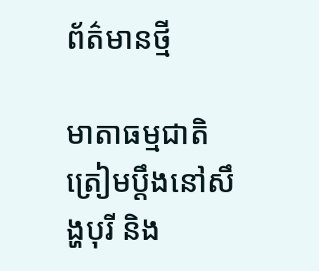ព័ត៌មានថ្មី

មាតាធម្មជាតិត្រៀមប្តឹងនៅសឹង្ហបុរី និង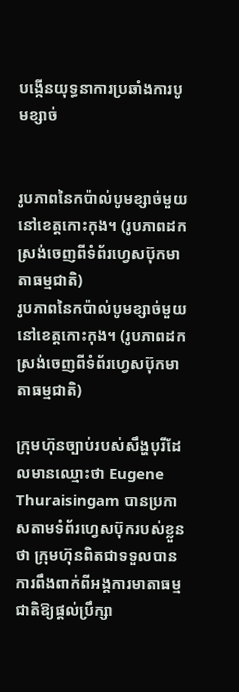បង្កើនយុទ្ធនាការប្រឆាំងការបូមខ្សាច់


រូបភាពនៃកប៉ាល់បូមខ្សាច់មួយនៅខេត្តកោះកុង។ (រូបភាពដកស្រង់ចេញពីទំព័រហ្វេសប៊ុកមាតាធម្មជាតិ)
រូបភាពនៃកប៉ាល់បូមខ្សាច់មួយនៅខេត្តកោះកុង។ (រូបភាពដកស្រង់ចេញពីទំព័រហ្វេសប៊ុកមាតាធម្មជាតិ)

ក្រុមហ៊ុនច្បាប់របស់សឹង្ហបុរីដែលមានឈ្មោះថា Eugene Thuraisingam បានប្រកាសតាមទំព័រហ្វេសប៊ុករបស់ខ្លួនថា ក្រុមហ៊ុនពិតជាទទួលបានការពឹងពាក់ពីអង្គការមាតាធម្មជាតិឱ្យផ្តល់ប្រឹក្សា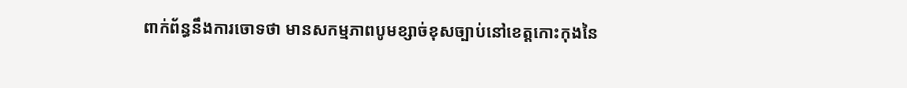ពាក់ព័ន្ធនឹងការចោទថា មានសកម្មភាពបូមខ្សាច់ខុសច្បាប់នៅខេត្តកោះកុងនៃ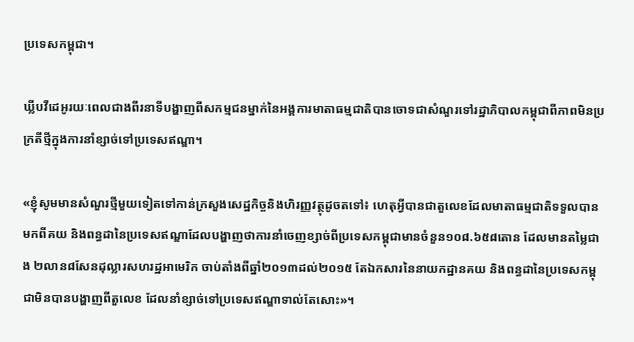ប្រទេសកម្ពុជា។

ឃ្លីបវីដេអូរយៈពេលជាងពីរនាទីបង្ហាញពីសកម្មជនម្នាក់នៃអង្គការមាតាធម្មជាតិបានចោទជាសំណួរទៅរដ្ឋាភិបាលកម្ពុជាពីភាពមិនប្រក្រតីថ្មីក្នុងការនាំខ្សាច់ទៅប្រទេសឥណ្ឌា។

«ខ្ញុំសូមមានសំណួរថ្មីមួយទៀតទៅកាន់ក្រសួងសេដ្ឋកិច្ចនិងហិរញ្ញវត្ថុដូចតទៅ៖ ហេតុអ្វីបានជាតួលេខដែលមាតាធម្មជាតិទទួលបានមកពីគយ និងពន្ធដានៃប្រទេសឥណ្ឌាដែលបង្ហាញថាការនាំចេញខ្សាច់ពីប្រទេសកម្ពុជាមានចំនួន១០៨.៦៥៨តោន ដែលមានតម្លៃជាង ២លាន៨សែនដុល្លារសហរដ្ឋអាមេរិក ចាប់តាំងពីឆ្នាំ២០១៣ដល់២០១៥ តែឯកសារនៃនាយកដ្ឋានគយ និងពន្ធដានៃប្រទេសកម្ពុជាមិនបានបង្ហាញពីតួលេខ ដែលនាំខ្សាច់ទៅប្រទេសឥណ្ឌាទាល់តែសោះ‍»។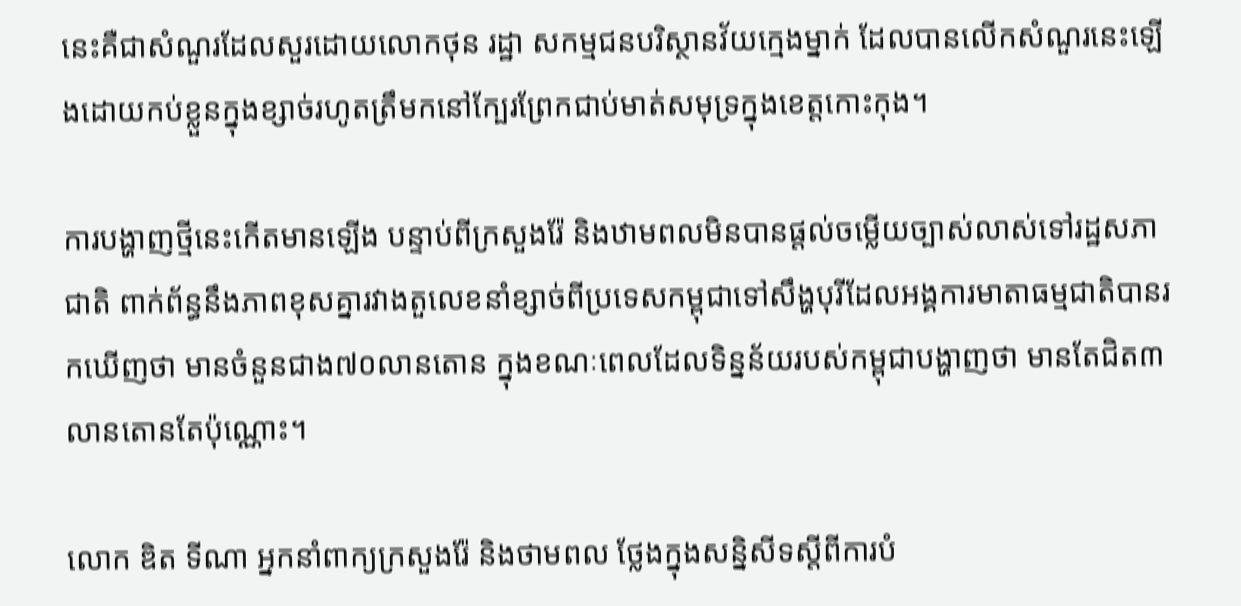នេះគឺជាសំណួរដែលសួរដោយលោកថុន រដ្ឋា សកម្មជនបរិស្ថានវ័យក្មេងម្នាក់ ដែលបានលើកសំណួរនេះឡើងដោយកប់ខ្លួនក្នុងខ្សាច់រហូតត្រឹមកនៅក្បែរព្រែកជាប់មាត់សមុទ្រក្នុងខេត្តកោះកុង។

ការបង្ហាញថ្មីនេះកើតមានឡើង បន្ទាប់ពីក្រសួងរ៉ែ និងឋាមពលមិនបានផ្តល់ចម្លើយច្បាស់លាស់ទៅរដ្ឋសភាជាតិ ពាក់ព័ន្ធនឹងភាពខុសគ្នារវាងតួលេខនាំខ្សាច់ពីប្រទេសកម្ពុជាទៅសឹង្ហបុរីដែលអង្គការមាតាធម្មជាតិបានរកឃើញថា មានចំនួនជាង៧០លានតោន ក្នុងខណៈពេលដែលទិន្នន័យរបស់កម្ពុជាបង្ហាញថា មានតែជិត៣លានតោនតែប៉ុណ្ណោះ។

លោក ឌិត ទីណា អ្នកនាំពាក្យក្រសួងរ៉ែ និងថាមពល ថ្លែងក្នុងសន្និសីទស្តីពីការបំ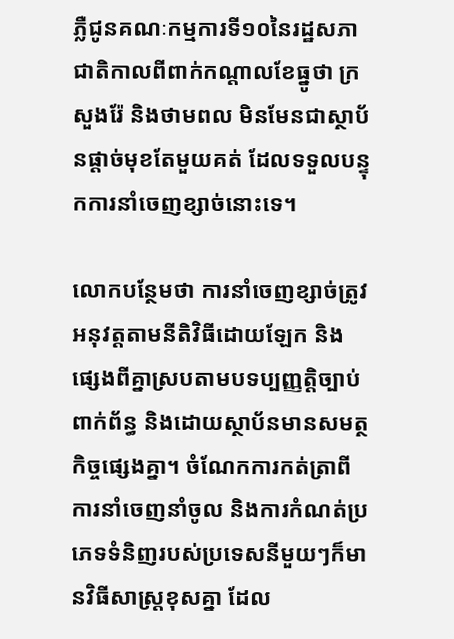ភ្លឺជូនគណៈកម្មការទី១០នៃរដ្ឋសភាជាតិកាលពីពាក់កណ្តាលខែធ្នូថា ក្រសួងរ៉ែ និងថាមពល មិនមែនជាស្ថាប័នផ្តាច់មុខតែមួយគត់ ដែលទទួលបន្ទុកការនាំចេញខ្សាច់នោះទេ។

លោកបន្ថែមថា ការនាំចេញខ្សាច់ត្រូវអនុវត្តតាមនីតិវិធីដោយឡែក និងផ្សេងពីគ្នាស្របតាមបទប្បញ្ញត្តិច្បាប់ពាក់ព័ន្ធ និងដោយស្ថាប័នមានសមត្ថកិច្ចផ្សេងគ្នា។ ចំណែកការកត់ត្រាពីការនាំចេញនាំចូល និងការកំណត់ប្រភេទទំនិញរបស់ប្រទេសនីមួយៗក៏មានវិធីសាស្រ្តខុសគ្នា ដែល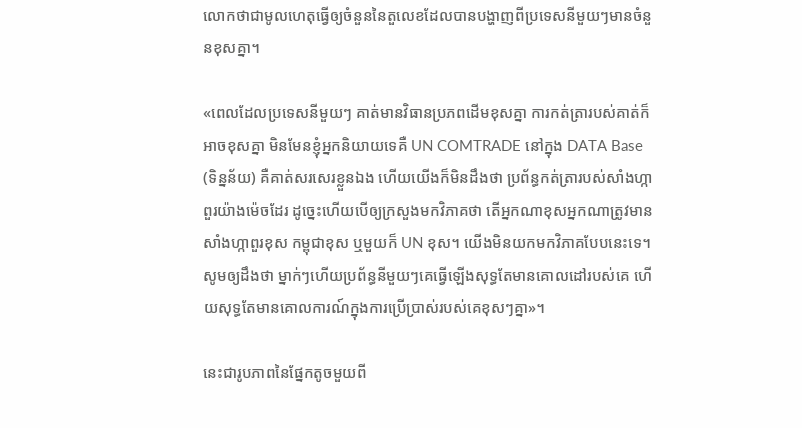លោកថាជាមូលហេតុធ្វើឲ្យចំនួននៃតួលេខដែលបានបង្ហាញពីប្រទេសនីមួយៗមានចំនួនខុសគ្នា។

«ពេលដែលប្រទេសនីមួយៗ គាត់មានវិធានប្រភពដើមខុសគ្នា ការកត់ត្រារបស់គាត់ក៏អាចខុសគ្នា មិនមែនខ្ញុំអ្នកនិយាយទេគឺ UN COMTRADE នៅក្នុង DATA Base (ទិន្នន័យ) គឺគាត់សរសេរខ្លួនឯង ហើយយើងក៏មិនដឹងថា ប្រព័ន្ធកត់ត្រារបស់សាំងហ្កាពួរយ៉ាងម៉េចដែរ ដូច្នេះហើយបើឲ្យក្រសួងមកវិភាគថា តើអ្នកណាខុសអ្នកណាត្រូវមានសាំងហ្កាពួរខុស កម្ពុជាខុស ឬមួយក៏ UN ខុស។ យើងមិនយកមកវិភាគបែបនេះទេ។ សូមឲ្យដឹងថា ម្នាក់ៗហើយប្រព័ន្ធនីមួយៗគេធ្វើឡើងសុទ្ធតែមានគោលដៅរបស់គេ ហើយសុទ្ធតែមានគោលការណ៍ក្នុងការប្រើប្រាស់របស់គេខុសៗគ្នា»។

នេះជារូបភាពនៃផ្នែកតូចមួយពី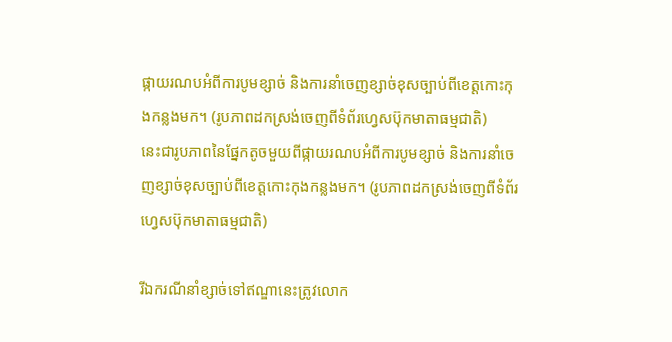ផ្កាយរណបអំពីការបូមខ្សាច់ និងការនាំចេញខ្សាច់ខុសច្បាប់ពីខេត្តកោះកុងកន្លងមក។ (រូបភាពដកស្រង់ចេញពីទំព័រហ្វេសប៊ុកមាតាធម្មជាតិ)
នេះជារូបភាពនៃផ្នែកតូចមួយពីផ្កាយរណបអំពីការបូមខ្សាច់ និងការនាំចេញខ្សាច់ខុសច្បាប់ពីខេត្តកោះកុងកន្លងមក។ (រូបភាពដកស្រង់ចេញពីទំព័រហ្វេសប៊ុកមាតាធម្មជាតិ)

រីឯករណីនាំខ្សាច់ទៅឥណ្ឌានេះត្រូវលោក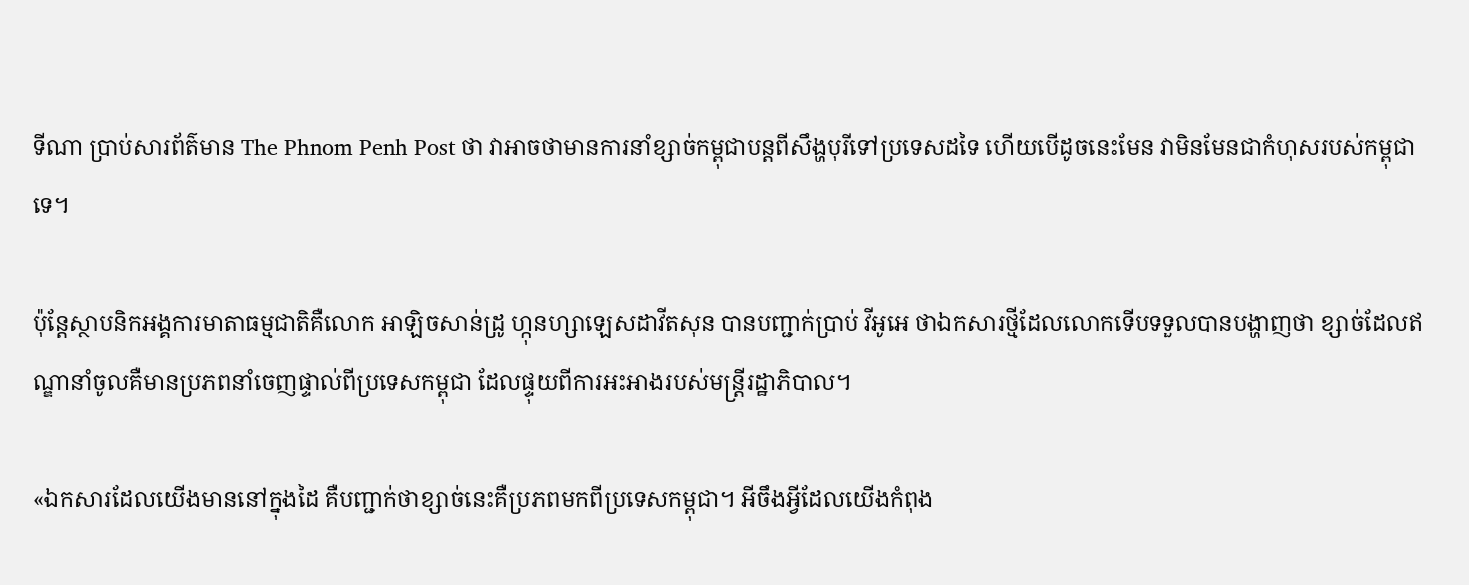ទីណា ប្រាប់សារព័ត៌មាន The Phnom Penh Post ថា វាអាចថាមានការនាំខ្សាច់កម្ពុជាបន្តពីសឹង្ហបុរីទៅប្រទេសដទៃ ហើយបើដូចនេះមែន វាមិនមែនជាកំហុសរបស់កម្ពុជាទេ។

ប៉ុន្តែស្ថាបនិកអង្គការមាតាធម្មជាតិគឺលោក អាឡិចសាន់ដ្រូ ហ្កុនហ្សាឡេសដាវីតសុន បានបញ្ជាក់ប្រាប់ វីអូអេ ថាឯកសារថ្មីដែលលោកទើបទទួលបានបង្ហាញថា ខ្សាច់ដែលឥណ្ឌានាំចូលគឺមានប្រភពនាំចេញផ្ទាល់ពីប្រទេសកម្ពុជា ដែលផ្ទុយពីការអះអាងរបស់មន្ត្រីរដ្ឋាភិបាល។

«ឯកសារដែលយើងមាននៅក្នុងដៃ គឺបញ្ជាក់ថាខ្សាច់នេះគឺប្រភពមកពីប្រទេសកម្ពុជា។ អីចឹងអ្វីដែលយើងកំពុង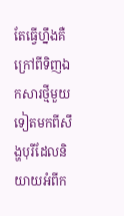តែធ្វើហ្នឹងគឺក្រៅពីទិញឯកសារថ្មីមួយទៀតមកពីសឹង្ហបុរីដែលនិយាយអំពីក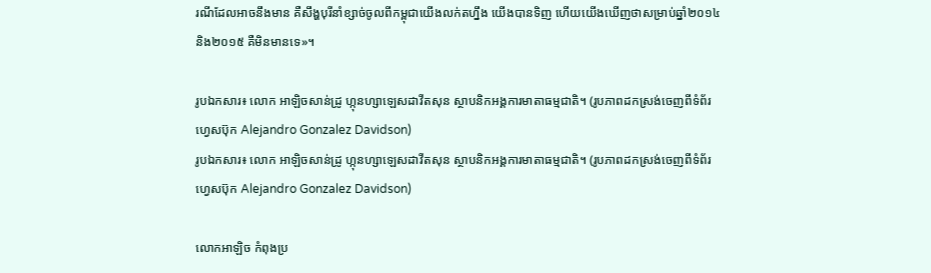រណីដែលអាចនឹងមាន គឺសឹង្ហបុរីនាំខ្សាច់ចូលពីកម្ពុជាយើងលក់តហ្នឹង យើងបានទិញ ហើយយើងឃើញថាសម្រាប់ឆ្នាំ២០១៤និង២០១៥ គឺមិនមានទេ‍»។

រូបឯកសារ៖ លោក អាឡិចសាន់ដ្រូ ហ្កុនហ្សាឡេសដាវីតសុន ស្ថាបនិកអង្គការមាតាធម្មជាតិ។ (រូបភាពដកស្រង់ចេញពីទំព័រហ្វេសប៊ុក Alejandro Gonzalez Davidson)
រូបឯកសារ៖ លោក អាឡិចសាន់ដ្រូ ហ្កុនហ្សាឡេសដាវីតសុន ស្ថាបនិកអង្គការមាតាធម្មជាតិ។ (រូបភាពដកស្រង់ចេញពីទំព័រហ្វេសប៊ុក Alejandro Gonzalez Davidson)

លោកអាឡិច កំពុងប្រ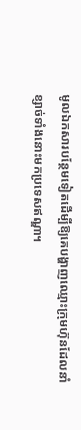មូលឯកសារបន្ថែមទៀតដើម្បីឱ្យគេបង្ហាញឈ្មោះក្រុមហ៊ុនដែលនាំខ្សាច់ទាំងនោះមកប្រទេសឥណ្ឌា។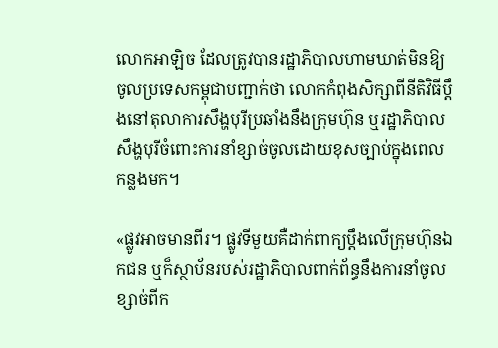លោកអាឡិច ដែលត្រូវបានរដ្ឋាភិបាលហាមឃាត់មិនឱ្យចូលប្រទេសកម្ពុជាបញ្ជាក់ថា លោកកំពុងសិក្សាពីនីតិវិធីប្តឹងនៅតុលាការសឹង្ហបុរីប្រឆាំងនឹងក្រុមហ៊ុន ឬរដ្ឋាភិបាលសឹង្ហបុរីចំពោះការនាំខ្សាច់ចូលដោយខុសច្បាប់ក្នុងពេលកន្លងមក។

«ផ្លូវអាចមានពីរ។ ផ្លូវទីមួយគឺដាក់ពាក្យប្តឹងលើក្រុមហ៊ុនឯកជន ឬក៏ស្ថាប័នរបស់រដ្ឋាភិបាលពាក់ព័ន្ធនឹងការនាំចូលខ្សាច់ពីក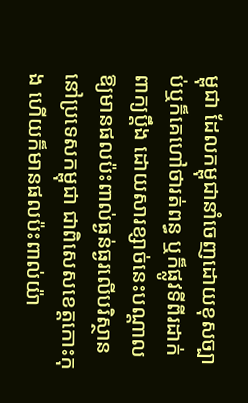ម្ពុជា ដែលកម្ពុជានាំចេញដោយខុសច្បាប់ឬក៏គេហៅថារត់ពន្ធ ឬក៏ផ្លូវទីពីរដាក់ពាក្យប្តឹង ដោយសារខ្សាច់នេះបណ្តាលឱ្យមានផលប៉ះពាល់ធ្ងន់ធ្ងរលើបរិស្ថាននៅប្រទេសកម្ពុជា ជាពិសេសខេត្តកោះកុង ហើយក៏មានផលប៉ះពាល់យ៉ា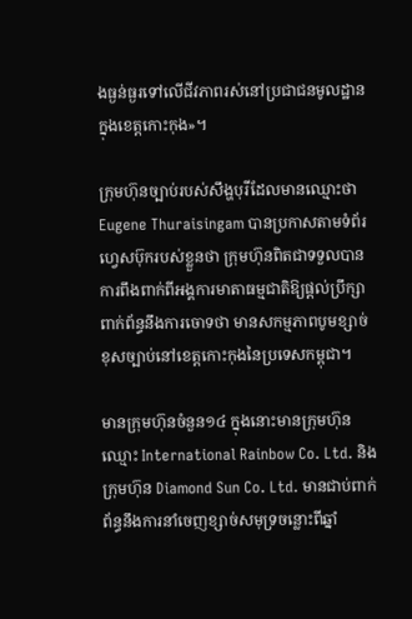ងធ្ងន់ធ្ងរទៅលើជីវភាពរស់នៅប្រជាជនមូលដ្ឋានក្នុងខេត្តកោះកុង‍»។

ក្រុមហ៊ុនច្បាប់របស់សឹង្ហបុរីដែលមានឈ្មោះថា Eugene Thuraisingam បានប្រកាសតាមទំព័រហ្វេសប៊ុករបស់ខ្លួនថា ក្រុមហ៊ុនពិតជាទទួលបានការពឹងពាក់ពីអង្គការមាតាធម្មជាតិឱ្យផ្តល់ប្រឹក្សាពាក់ព័ន្ធនឹងការចោទថា មានសកម្មភាពបូមខ្សាច់ខុសច្បាប់នៅខេត្តកោះកុងនៃប្រទេសកម្ពុជា។

មានក្រុមហ៊ុនចំនួន១៤ ក្នុងនោះមានក្រុមហ៊ុនឈ្មោះ International Rainbow Co. Ltd. និងក្រុមហ៊ុន Diamond Sun Co. Ltd. មានជាប់ពាក់ព័ន្ធនឹងការនាំចេញខ្សាច់សមុទ្រចន្លោះពីឆ្នាំ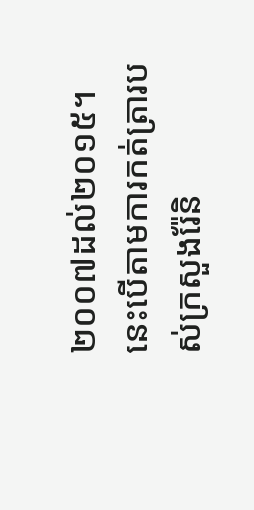២០០៧ដល់២០១៥។ នេះបើតាមការកត់ត្រារបស់ក្រសួងរ៉ែនិ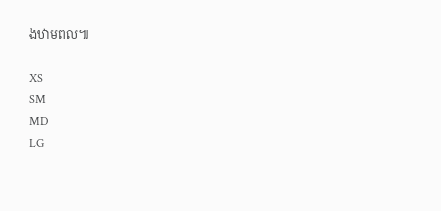ងឋាមពល៕

XS
SM
MD
LG